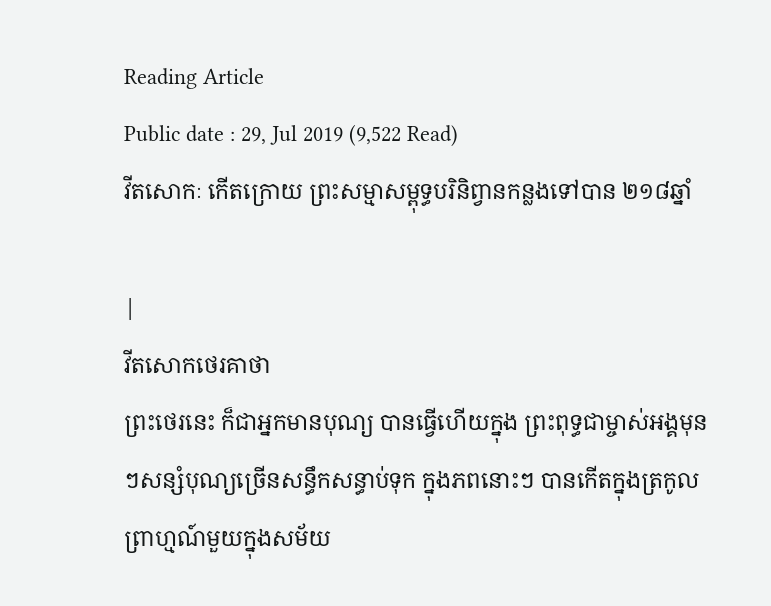Reading Article
Public date : 29, Jul 2019 (9,522 Read)
វីតសោកៈ កើតក្រោយ ព្រះសម្មាសម្ពុទ្ធបរិនិព្វានកន្លងទៅបាន ២១៨ឆ្នាំ

|
វីតសោកថេរគាថា
ព្រះថេរនេះ ក៏ជាអ្នកមានបុណ្យ បានធ្វើហើយក្នុង ព្រះពុទ្ធជាម្ចាស់អង្គមុនៗសន្សំបុណ្យច្រើនសន្ធឹកសន្ធាប់ទុក ក្នុងភពនោះៗ បានកើតក្នុងត្រកូលព្រាហ្មណ៍មួយក្នុងសម័យ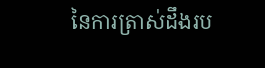នៃការត្រាស់ដឹងរប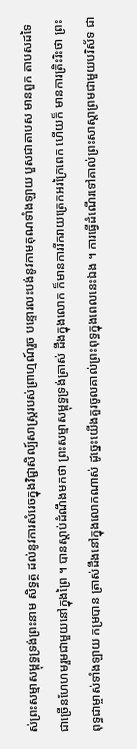ស់ព្រះសម្មាសម្ពុទ្ធទ្រង់ព្រះនាម សិទ្ធត្ថ ដល់នូវការសំរេចក្នុងវិជ្ជាសិល្ប៍សាស្ត្ររបស់ព្រាហ្មណ៍រួច បន្ទោរលះបង់នូវកាមគុណទាំងឡាយ បួសជាតាបស មានពួក តាបសដទៃជាច្រើនហែហមរួមជាមួយនៅក្នុងព្រៃ ។ បានស្តាប់ដំណឹងមកថា ព្រះសម្មាសម្ពុទ្ធទ្រង់ត្រាស់ ដឹងក្នុងលោក ក៏មានការរីករាយត្រេកអរក្រៃពេក ហើយក៏ មានការត្រិះរិះថា ព្រះពុទ្ធជាម្ចាស់ទាំងឡាយ កម្របាន ត្រាស់ដឹងនៅក្នុងលោកណាស់ ដូច្នេះយើងគួរចូលគាល់ព្រះពុទ្ធក្នុងពេលនេះឯង ។ ការធ្វើដំណើរទៅគាល់ព្រះសាស្តាព្រមជាមួយបរិស័ទ ជា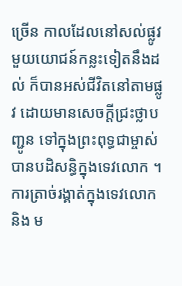ច្រើន កាលដែលនៅសល់ផ្លូវមួយយោជន៍កន្លះទៀតនឹងដល់ ក៏បានអស់ជីវិតនៅតាមផ្លូវ ដោយមានសេចក្តីជ្រះថ្លាបញ្ជូន ទៅក្នុងព្រះពុទ្ធជាម្ចាស់ បានបដិសន្ធិក្នុងទេវលោក ។ ការត្រាច់រង្គាត់ក្នុងទេវលោក និង ម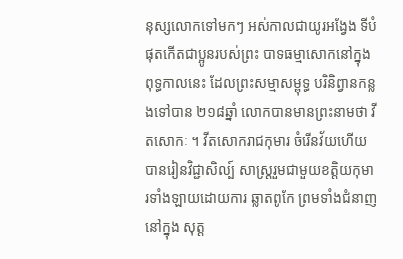នុស្សលោកទៅមកៗ អស់កាលជាយូរអង្វែង ទីបំផុតកើតជាប្អូនរបស់ព្រះ បាទធម្មាសោកនៅក្នុងពុទ្ធកាលនេះ ដែលព្រះសម្មាសម្ពុទ្ធ បរិនិព្វានកន្លងទៅបាន ២១៨ឆ្នាំ លោកបានមានព្រះនាមថា វីតសោកៈ ។ វីតសោករាជកុមារ ចំរើនវ័យហើយ បានរៀនវិជ្ជាសិល្ប៍ សាស្ត្ររួមជាមួយខត្តិយកុមារទាំងឡាយដោយការ ឆ្លាតពូកែ ព្រមទាំងជំនាញនៅក្នុង សុត្ត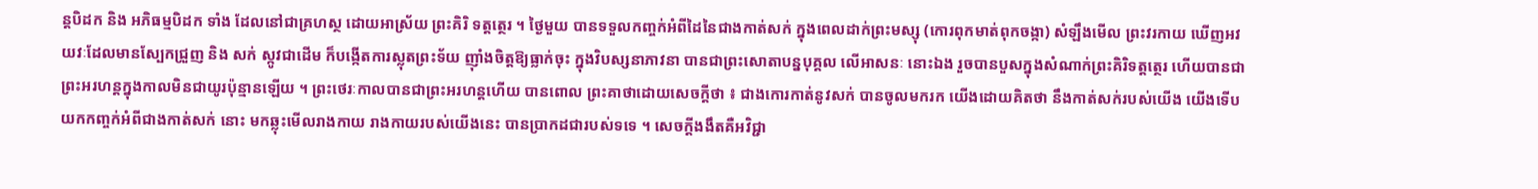ន្តបិដក និង អភិធម្មបិដក ទាំង ដែលនៅជាគ្រហស្ថ ដោយអាស្រ័យ ព្រះគិរិ ទត្តត្ថេរ ។ ថ្ងៃមួយ បានទទួលកញ្ចក់អំពីដៃនៃជាងកាត់សក់ ក្នុងពេលដាក់ព្រះមស្សុ (កោរពុកមាត់ពុកចង្កា) សំឡឹងមើល ព្រះវរកាយ ឃើញអវយវៈដែលមានស្បែកជ្រួញ និង សក់ ស្កូវជាដើម ក៏បង្កើតការស្លុតព្រះទ័យ ញ៉ាំងចិត្តឱ្យធ្លាក់ចុះ ក្នុងវិបស្សនាភាវនា បានជាព្រះសោតាបន្នបុគ្គល លើអាសនៈ នោះឯង រួចបានបួសក្នុងសំណាក់ព្រះគិរិទត្តត្ថេរ ហើយបានជា ព្រះអរហន្តក្នុងកាលមិនជាយូរប៉ុន្មានឡើយ ។ ព្រះថេរៈកាលបានជាព្រះអរហន្តហើយ បានពោល ព្រះគាថាដោយសេចក្តីថា ៖ ជាងកោរកាត់នូវសក់ បានចូលមករក យើងដោយគិតថា នឹងកាត់សក់របស់យើង យើងទើប យកកញ្ចក់អំពីជាងកាត់សក់ នោះ មកឆ្លុះមើលរាងកាយ រាងកាយរបស់យើងនេះ បានប្រាកដជារបស់ទទេ ។ សេចក្តីងងឹតគឺអវិជ្ជា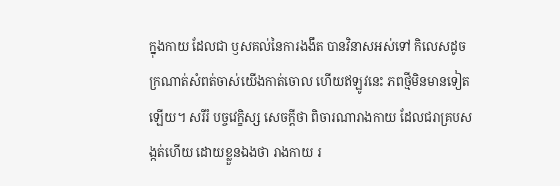ក្នុងកាយ ដែលជា ឫសគល់នៃការងងឹត បានវិនាសអស់ទៅ កិលេសដូចក្រណាត់សំពត់ចាស់យើងកាត់ចោល ហើយឥឡូវនេះ ភពថ្មីមិនមានទៀតឡើយ។ សរីរំ បច្ចវេក្ខិស្ស សេចក្តីថា ពិចារណារាងកាយ ដែលជរាគ្របសង្កត់ហើយ ដោយខ្លួនឯងថា រាងកាយ រ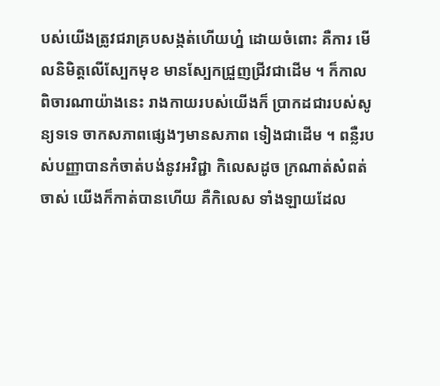បស់យើងត្រូវជរាគ្របសង្កត់ហើយហ្ន៎ ដោយចំពោះ គឺការ មើលនិមិត្តលើស្បែកមុខ មានស្បែកជ្រួញជ្រីវជាដើម ។ ក៏កាលពិចារណាយ៉ាងនេះ រាងកាយរបស់យើងក៏ ប្រាកដជារបស់សូន្យទទេ ចាកសភាពផ្សេងៗមានសភាព ទៀងជាដើម ។ ពន្លឺរបស់បញ្ញាបានកំចាត់បង់នូវអវិជ្ជា កិលេសដូច ក្រណាត់សំពត់ចាស់ យើងក៏កាត់បានហើយ គឺកិលេស ទាំងឡាយដែល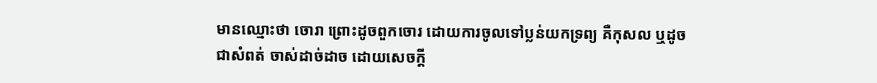មានឈ្មោះថា ចោរា ព្រោះដូចពួកចោរ ដោយការចូលទៅប្លន់យកទ្រព្យ គឺកុសល ឬដូចជាសំពត់ ចាស់ដាច់ដាច ដោយសេចក្តី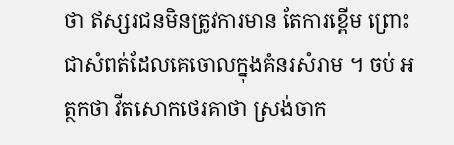ថា ឥស្សរជនមិនត្រូវការមាន តែការខ្ពើម ព្រោះជាសំពត់ដែលគេចោលក្នុងគំនរសំរាម ។ ចប់ អត្ថកថា វីតសោកថេរគាថា ស្រង់ចាក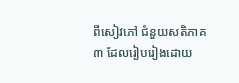ពីសៀវភៅ ជំនួយសតិភាគ៣ ដែលរៀបរៀងដោយ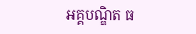អគ្គបណ្ឌិត ធ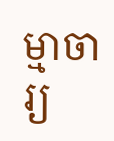ម្មាចារ្យ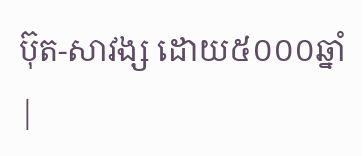ប៊ុត-សាវង្ស ដោយ៥០០០ឆ្នាំ |